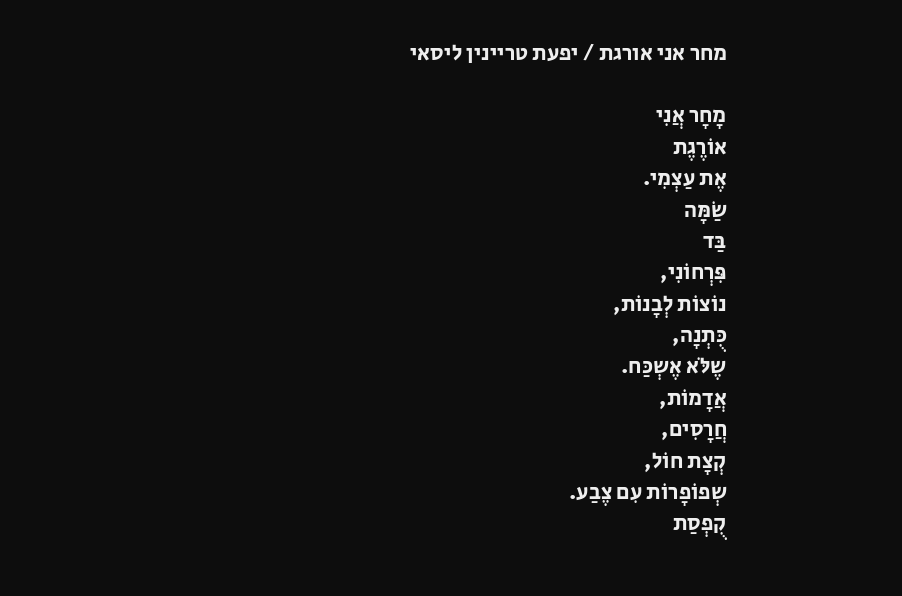מחר אני אורגת / יפעת טריינין ליסאי

מָחָר אֲנִי
אוֹרֶגֶת
אֶת עַצְמִי.
שַֹמָּה
בַּד
פִּרְחוֹנִי,
נוֹצוֹת לְבָנוֹת,
כֻּתְנָה,
שֶלֹּא אֶשְכַּח.
אֲדָמוֹת,
חֲרָסִים,
קְצָת חוֹל,
שְפוֹפָרוֹת עִם צֶבַע.
קֻפְסַת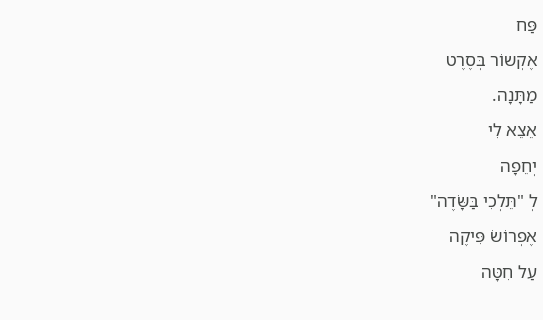פַּח
אֶקְשוֹר בְּסֶרֶט
מַתָּנָה.
אֵצֵא לִי
יְחֵפָה
לְ "תֵּלְכִי בַּשָֹּדֶה"
אֶפְרוֹשֹ פִּיקֶה
עַל חִטָּה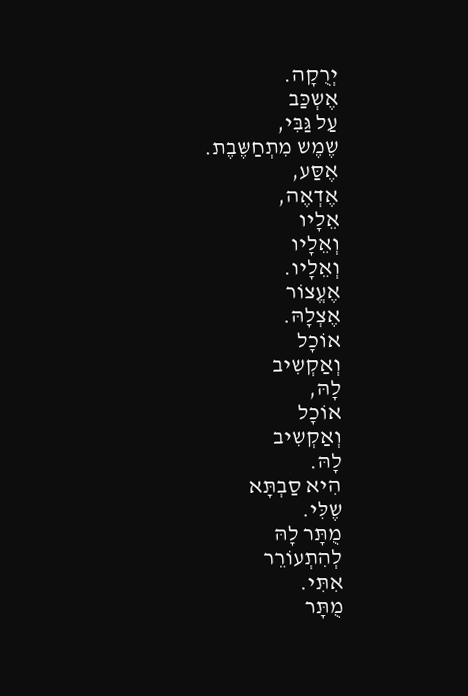יְרֻקָה.
אֶשְכַּב
עַל גַּבִּי,
שֶמֶש מִתְחַשֶּבֶת.
אֶסַּע,
אֶדְאֶה,
אֵלָיו
וְאֵלָיו
וְאֵלָיו.
אֶעֱצוֹר
אֶצְלָהּ.
אוֹכָל
וְאַקְשִיב
לָהּ,
אוֹכָל
וְאַקְשִיב
לָהּ.
הִיא סַבְתָּא
שֶלִּי.
מֻתָּר לָהּ
לְהִתְעוֹרֵר
אִתִּי.
מֻתָּר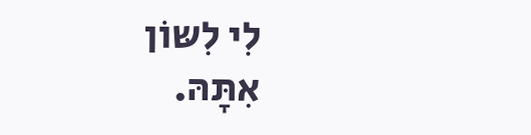לִי לִשּוֹן
אִתָּהּ.